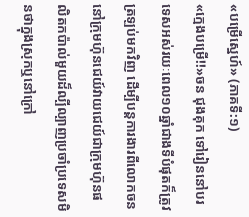«បម្រើស្នេហ៍» (ភាគទី:១)
«ក្មេងបម្រើ!!»ចន ជុងគុក ទៅរៀននៅបរទេសអស់រយៈពេល១០ឆ្នាំជាងទីបំផុតក៏ត្រូវត្រឡប់មកវិញ ដើម្បីបន្តការងារពីលោកចននៅក្រុមហ៊ុនជេយ៍វាយជេយ៍ជាក្រុមហ៊ុនផលិតកប៉ាល់មួយដ៏ល្បីល្បាញប្រចាំប្រទេសមិនថាក្នុងស្រុកឬនៅក្រៅ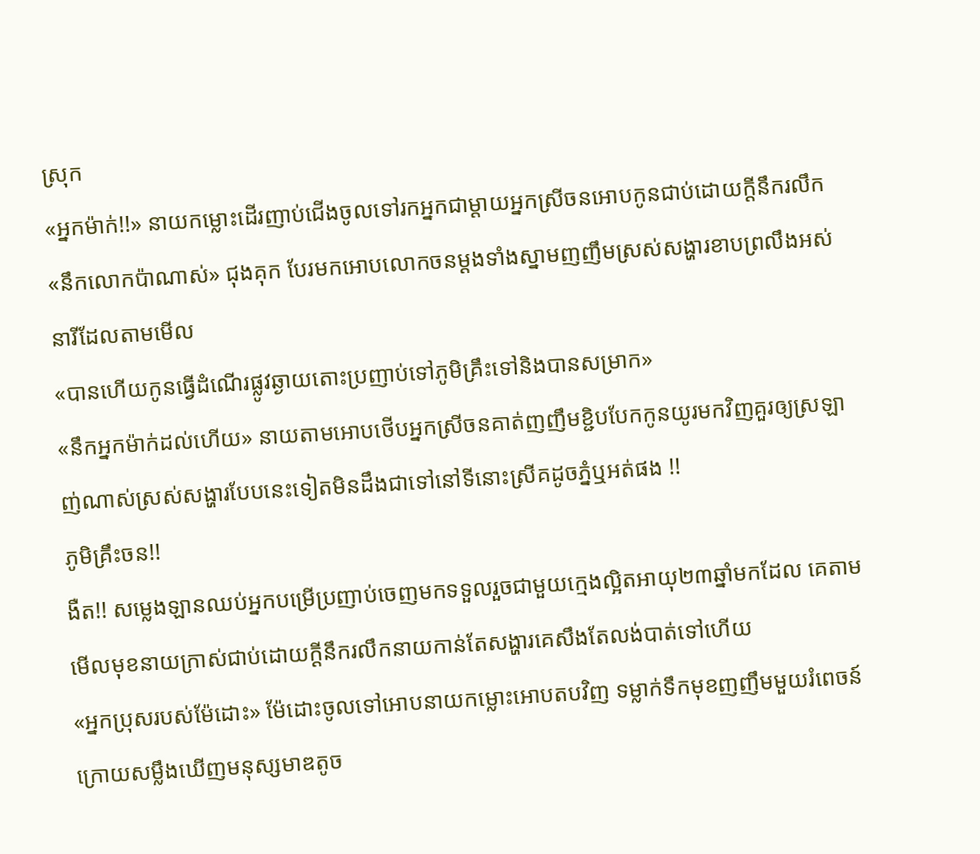ស្រុក
«អ្នកម៉ាក់!!» នាយកម្លោះដើរញាប់ជើងចូលទៅរកអ្នកជាម្ដាយអ្នកស្រីចនអោបកូនជាប់ដោយក្ដីនឹករលឹក
«នឹកលោកប៉ាណាស់» ជុងគុក បែរមកអោបលោកចនម្ដងទាំងស្នាមញញឹមស្រស់សង្ហារខាបព្រលឹងអស់នារីដែលតាមមើល
«បានហើយកូនធ្វើដំណើរផ្លូវឆ្ងាយតោះប្រញាប់ទៅភូមិគ្រឹះទៅនិងបានសម្រាក»
«នឹកអ្នកម៉ាក់ដល់ហើយ» នាយតាមអោបថើបអ្នកស្រីចនគាត់ញញឹមខ្ជិបបែកកូនយូរមកវិញគួរឲ្យស្រឡាញ់ណាស់ស្រស់សង្ហារបែបនេះទៀតមិនដឹងជាទៅនៅទីនោះស្រីគដូចភ្នំឬអត់ផង !!
ភូមិគ្រឹះចន!!
ងឺត!! សម្លេងឡានឈប់អ្នកបម្រើប្រញាប់ចេញមកទទួលរួចជាមួយក្មេងល្អិតអាយុ២៣ឆ្នាំមកដែល គេតាមមើលមុខនាយក្រាស់ជាប់ដោយក្ដីនឹករលឹកនាយកាន់តែសង្ហារគេសឹងតែលង់បាត់ទៅហើយ
«អ្នកប្រុសរបស់ម៉ែដោះ» ម៉ែដោះចូលទៅអោបនាយកម្លោះអោបតបវិញ ទម្លាក់ទឹកមុខញញឹមមួយរំពេចន៍ក្រោយសម្លឹងឃើញមនុស្សមាឌតូច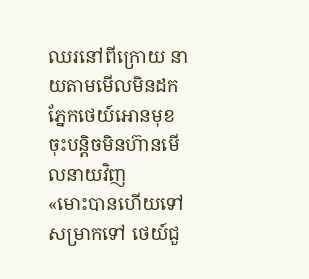ឈរនៅពីក្រោយ នាយតាមមើលមិនដកភ្នែកថេយ៍អោនមុខចុះបន្តិចមិនហ៊ានមើលនាយវិញ
«មោះបានហើយទៅសម្រាកទៅ ថេយ៍ជួ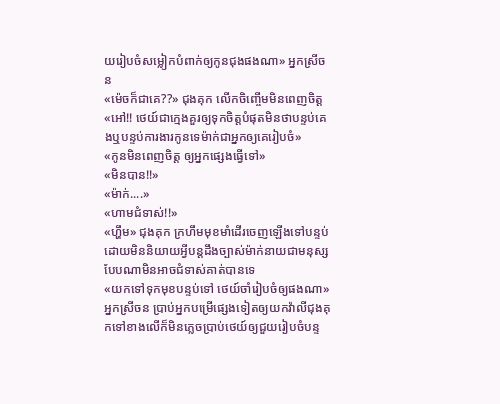យរៀបចំសម្លៀកបំពាក់ឲ្យកូនជុងផងណា» អ្នកស្រីចន
«ម៉េចក៏ជាគេ??» ជុងគុក លើកចិញ្ចើមមិនពេញចិត្ត
«អៅ!! ថេយ៍ជាក្មេងគួរឲ្យទុកចិត្តបំផុតមិនថាបន្ទប់គេងឬបន្ទប់ការងារកូនទេម៉ាក់ជាអ្នកឲ្យគេរៀបចំ»
«កូនមិនពេញចិត្ត ឲ្យអ្នកផ្សេងធ្វើទៅ»
«មិនបាន!!»
«ម៉ាក់....»
«ហាមជំទាស់!!»
«ហ្ហឹម» ជុងគុក ក្រហឹមមុខមាំដើរចេញឡើងទៅបន្ទប់ដោយមិននិយាយអ្វីបន្តដឹងច្បាស់ម៉ាក់នាយជាមនុស្សបែបណាមិនអាចជំទាស់គាត់បានទេ
«យកទៅទុកមុខបន្ទប់ទៅ ថេយ៍ចាំរៀបចំឲ្យផងណា» អ្នកស្រីចន ប្រាប់អ្នកបម្រើផ្សេងទៀតឲ្យយកវ៉ាលីជុងគុកទៅខាងលើក៏មិនភ្លេចប្រាប់ថេយ៍ឲ្យជួយរៀបចំបន្ទ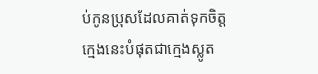ប់កូនប្រុសដែលគាត់ទុកចិត្តក្មេងនេះបំផុតជាក្មេងស្លូត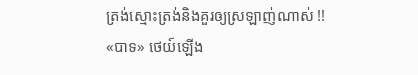ត្រង់ស្មោះត្រង់និងគួរឲ្យស្រឡាញ់ណាស់ !!
«បាទ» ថេយ៍ឡើង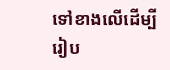ទៅខាងលើដើម្បីរៀប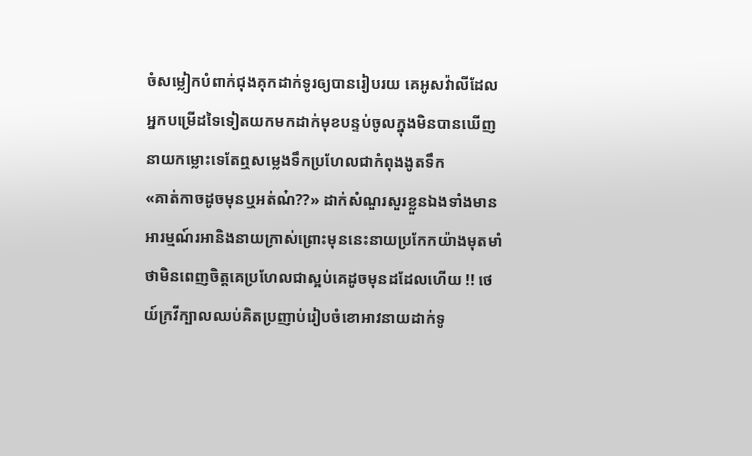ចំសម្លៀកបំពាក់ជុងគុកដាក់ទូរឲ្យបានរៀបរយ គេអូសវ៉ាលីដែលអ្នកបម្រើដទៃទៀតយកមកដាក់មុខបន្ទប់ចូលក្នុងមិនបានឃើញនាយកម្លោះទេតែឮសម្លេងទឹកប្រហែលជាកំពុងងូតទឹក
«គាត់កាចដូចមុនឬអត់ណ៎??» ដាក់សំណួរសួរខ្លួនឯងទាំងមានអារម្មណ៍រអានិងនាយក្រាស់ព្រោះមុននេះនាយប្រកែកយ៉ាងមុតមាំថាមិនពេញចិត្តគេប្រហែលជាស្អប់គេដូចមុនដដែលហើយ !! ថេយ៍ក្រវីក្បាលឈប់គិតប្រញាប់រៀបចំខោអាវនាយដាក់ទូ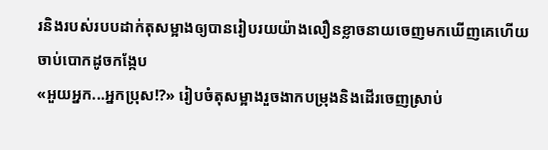រនិងរបស់របបដាក់តុសម្អាងឲ្យបានរៀបរយយ៉ាងលឿនខ្លាចនាយចេញមកឃើញគេហើយចាប់បោកដូចកង្កែប
«អួយអ្នក...អ្នកប្រុស!?» រៀបចំតុសម្អាងរួចងាកបម្រុងនិងដើរចេញស្រាប់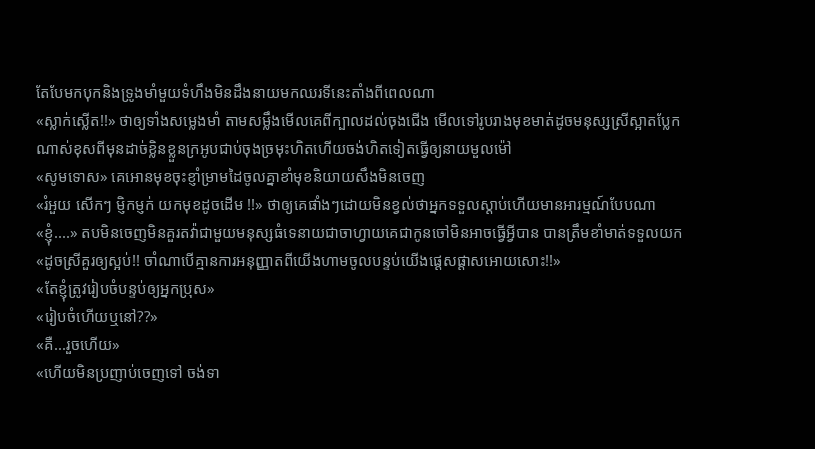តែបែមកបុកនិងទ្រូងមាំមួយទំហឹងមិនដឹងនាយមកឈរទីនេះតាំងពីពេលណា
«ស្លាក់ស្លើត!!» ថាឲ្យទាំងសម្លេងមាំ តាមសម្លឹងមើលគេពីក្បាលដល់ចុងជើង មើលទៅរូបរាងមុខមាត់ដូចមនុស្សស្រីស្អាតប្លែកណាស់ខុសពីមុនដាច់ខ្លិនខ្លួនក្រអូបជាប់ចុងច្រមុះហិតហើយចង់ហិតទៀតធ្វើឲ្យនាយមួលម៉ៅ
«សូមទោស» គេអោនមុខចុះខ្ញាំម្រាមដៃចូលគ្នាខាំមុខនិយាយសឹងមិនចេញ
«រំអួយ សើកៗ ម្ញិកម្ញក់ យកមុខដូចដើម !!» ថាឲ្យគេផាំងៗដោយមិនខ្វល់ថាអ្នកទទួលស្ដាប់ហើយមានអារម្មណ៍បែបណា
«ខ្ញុំ....» តបមិនចេញមិនគួរតវ៉ាជាមួយមនុស្សធំទេនាយជាចាហ្វាយគេជាកូនចៅមិនអាចធ្វើអ្វីបាន បានត្រឹមខាំមាត់ទទួលយក
«ដូចស្រីគួរឲ្យស្អប់!! ចាំណាបើគ្មានការអនុញ្ញាតពីយើងហាមចូលបន្ទប់យើងផ្ដេសផ្ដាសអោយសោះ!!»
«តែខ្ញុំត្រូវរៀបចំបន្ទប់ឲ្យអ្នកប្រុស»
«រៀបចំហើយឬនៅ??»
«គឺ...រួចហើយ»
«ហើយមិនប្រញាប់ចេញទៅ ចង់ទា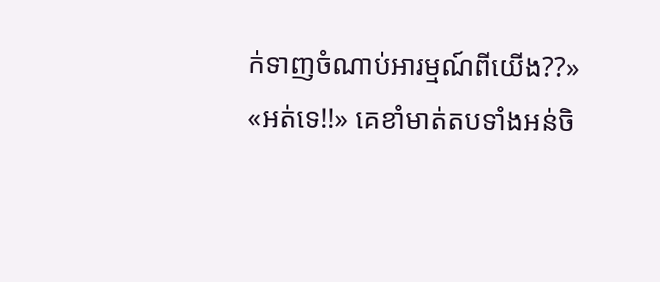ក់ទាញចំណាប់អារម្មណ៍ពីយើង??»
«អត់ទេ!!» គេខាំមាត់តបទាំងអន់ចិ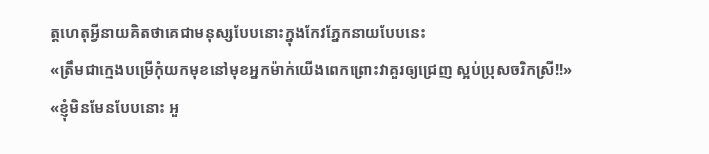ត្តហេតុអ្វីនាយគិតថាគេជាមនុស្សបែបនោះក្នុងកែវភ្នែកនាយបែបនេះ
«ត្រឹមជាក្មេងបម្រើកុំយកមុខនៅមុខអ្នកម៉ាក់យើងពេកព្រោះវាគួរឲ្យជ្រេញ ស្អប់ប្រុសចរិកស្រី!!»
«ខ្ញុំមិនមែនបែបនោះ អួ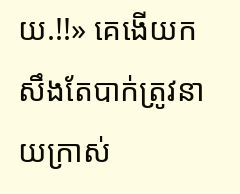យ.!!» គេងើយកសឹងតែបាក់ត្រូវនាយក្រាស់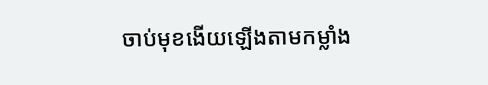ចាប់មុខងើយឡើងតាមកម្លាំង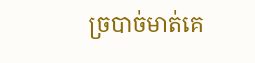ច្របាច់មាត់គេ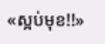«ស្អប់មុខ!!»